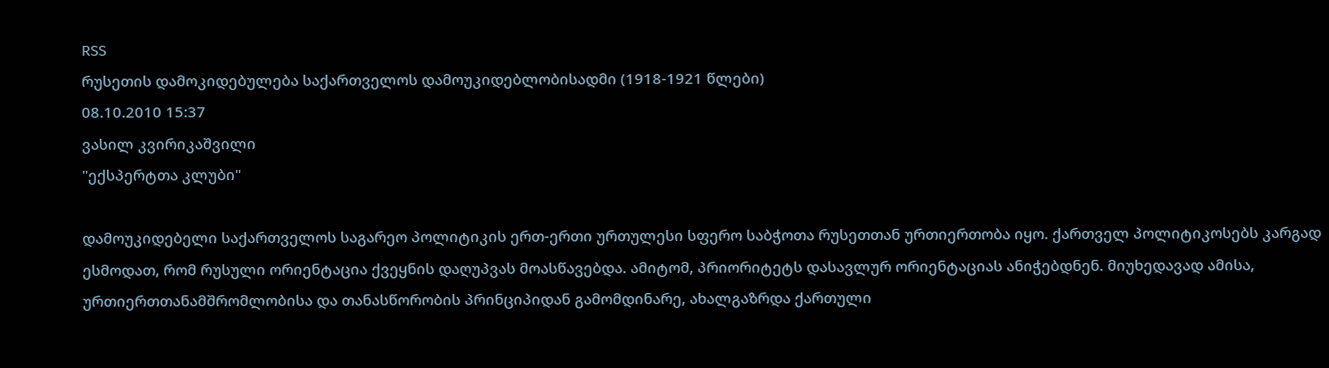RSS
რუსეთის დამოკიდებულება საქართველოს დამოუკიდებლობისადმი (1918-1921 წლები)
08.10.2010 15:37
ვასილ კვირიკაშვილი
"ექსპერტთა კლუბი"

დამოუკიდებელი საქართველოს საგარეო პოლიტიკის ერთ-ერთი ურთულესი სფერო საბჭოთა რუსეთთან ურთიერთობა იყო. ქართველ პოლიტიკოსებს კარგად ესმოდათ, რომ რუსული ორიენტაცია ქვეყნის დაღუპვას მოასწავებდა. ამიტომ, პრიორიტეტს დასავლურ ორიენტაციას ანიჭებდნენ. მიუხედავად ამისა, ურთიერთთანამშრომლობისა და თანასწორობის პრინციპიდან გამომდინარე, ახალგაზრდა ქართული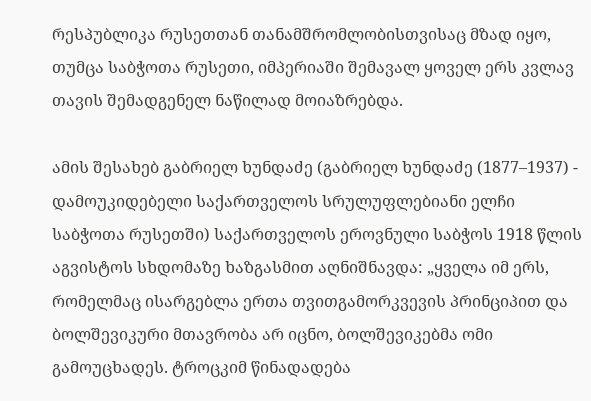რესპუბლიკა რუსეთთან თანამშრომლობისთვისაც მზად იყო, თუმცა საბჭოთა რუსეთი, იმპერიაში შემავალ ყოველ ერს კვლავ თავის შემადგენელ ნაწილად მოიაზრებდა.

ამის შესახებ გაბრიელ ხუნდაძე (გაბრიელ ხუნდაძე (1877–1937) - დამოუკიდებელი საქართველოს სრულუფლებიანი ელჩი საბჭოთა რუსეთში) საქართველოს ეროვნული საბჭოს 1918 წლის აგვისტოს სხდომაზე ხაზგასმით აღნიშნავდა: „ყველა იმ ერს, რომელმაც ისარგებლა ერთა თვითგამორკვევის პრინციპით და ბოლშევიკური მთავრობა არ იცნო, ბოლშევიკებმა ომი გამოუცხადეს. ტროცკიმ წინადადება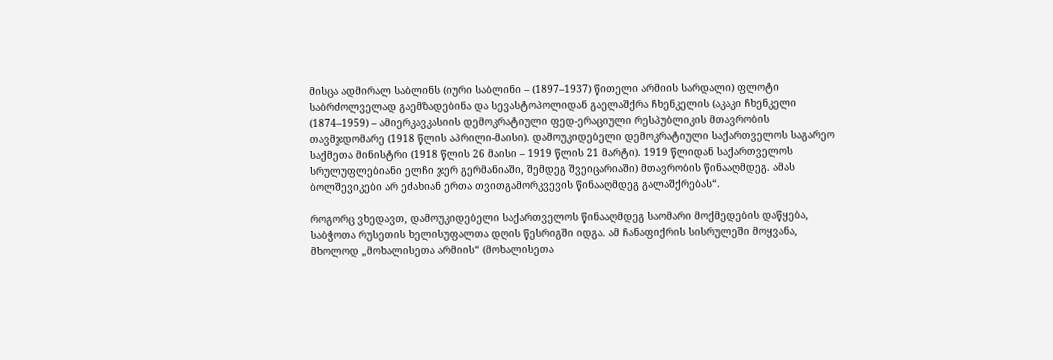მისცა ადმირალ საბლინს (იური საბლინი – (1897–1937) წითელი არმიის სარდალი) ფლოტი საბრძოლველად გაემზადებინა და სევასტოპოლიდან გაელაშქრა ჩხენკელის (აკაკი ჩხენკელი (1874–1959) – ამიერკავკასიის დემოკრატიული ფედ-ერაციული რესპუბლიკის მთავრობის თავმჯდომარე (1918 წლის აპრილი-მაისი). დამოუკიდებელი დემოკრატიული საქართველოს საგარეო საქმეთა მინისტრი (1918 წლის 26 მაისი – 1919 წლის 21 მარტი). 1919 წლიდან საქართველოს სრულუფლებიანი ელჩი ჯერ გერმანიაში, შემდეგ შვეიცარიაში) მთავრობის წინააღმდეგ. ამას ბოლშევიკები არ ეძახიან ერთა თვითგამორკვევის წინააღმდეგ გალაშქრებას“.

როგორც ვხედავთ, დამოუკიდებელი საქართველოს წინააღმდეგ საომარი მოქმედების დაწყება, საბჭოთა რუსეთის ხელისუფალთა დღის წესრიგში იდგა. ამ ჩანაფიქრის სისრულეში მოყვანა, მხოლოდ „მოხალისეთა არმიის“ (მოხალისეთა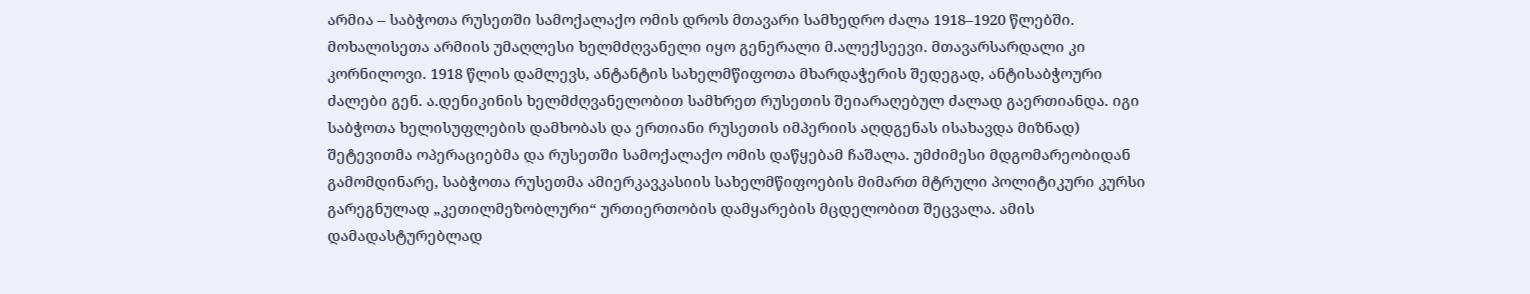არმია – საბჭოთა რუსეთში სამოქალაქო ომის დროს მთავარი სამხედრო ძალა 1918–1920 წლებში. მოხალისეთა არმიის უმაღლესი ხელმძღვანელი იყო გენერალი მ.ალექსეევი. მთავარსარდალი კი კორნილოვი. 1918 წლის დამლევს, ანტანტის სახელმწიფოთა მხარდაჭერის შედეგად, ანტისაბჭოური ძალები გენ. ა.დენიკინის ხელმძღვანელობით სამხრეთ რუსეთის შეიარაღებულ ძალად გაერთიანდა. იგი საბჭოთა ხელისუფლების დამხობას და ერთიანი რუსეთის იმპერიის აღდგენას ისახავდა მიზნად) შეტევითმა ოპერაციებმა და რუსეთში სამოქალაქო ომის დაწყებამ ჩაშალა. უმძიმესი მდგომარეობიდან გამომდინარე, საბჭოთა რუსეთმა ამიერკავკასიის სახელმწიფოების მიმართ მტრული პოლიტიკური კურსი გარეგნულად „კეთილმეზობლური“ ურთიერთობის დამყარების მცდელობით შეცვალა. ამის დამადასტურებლად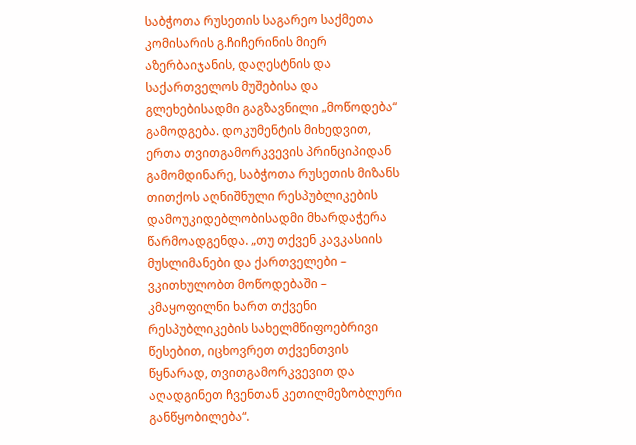საბჭოთა რუსეთის საგარეო საქმეთა კომისარის გ.ჩიჩერინის მიერ აზერბაიჯანის, დაღესტნის და საქართველოს მუშებისა და გლეხებისადმი გაგზავნილი „მოწოდება“ გამოდგება. დოკუმენტის მიხედვით, ერთა თვითგამორკვევის პრინციპიდან გამომდინარე, საბჭოთა რუსეთის მიზანს თითქოს აღნიშნული რესპუბლიკების დამოუკიდებლობისადმი მხარდაჭერა წარმოადგენდა. „თუ თქვენ კავკასიის მუსლიმანები და ქართველები – ვკითხულობთ მოწოდებაში – კმაყოფილნი ხართ თქვენი რესპუბლიკების სახელმწიფოებრივი წესებით, იცხოვრეთ თქვენთვის წყნარად, თვითგამორკვევით და აღადგინეთ ჩვენთან კეთილმეზობლური განწყობილება“.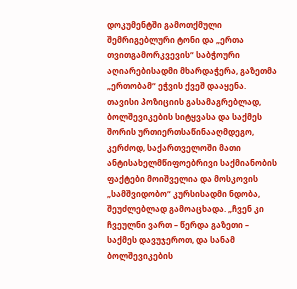დოკუმენტში გამოთქმული შემრიგებლური ტონი და „ერთა თვითგამორკვევის“ საბჭოური აღიარებისადმი მხარდაჭერა, გაზეთმა „ერთობამ“ ეჭვის ქვეშ დააყენა. თავისი პოზიციის გასამაგრებლად, ბოლშევიკების სიტყვასა და საქმეს შორის ურთიერთსაწინააღმდეგო, კერძოდ, საქართველოში მათი ანტისახელმწიფოებრივი საქმიანობის ფაქტები მოიშველია და მოსკოვის „სამშვიდობო“ კურსისადმი ნდობა, შეუძლებლად გამოაცხადა. „ჩვენ კი ჩვეულნი ვართ – წერდა გაზეთი – საქმეს დავუჯეროთ, და სანამ ბოლშევიკების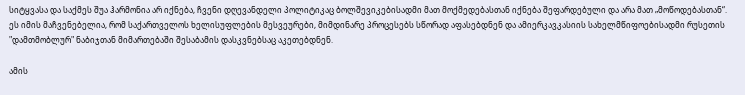სიტყვასა და საქმეს შუა ჰარმონია არ იქნება, ჩვენი დღევანდელი პოლიტიკაც ბოლშევიკებისადმი მათ მოქმედებასთან იქნება შეფარდებული და არა მათ „მოწოდებასთან“. ეს იმის მაჩვენებელია, რომ საქართველოს ხელისუფლების მესვეურები, მიმდინარე პროცესებს სწორად აფასებდნენ და ამიერკავკასიის სახელმწიფოებისადმი რუსეთის "დამთმობლურ" ნაბიჯთან მიმართებაში შესაბამის დასკვნებსაც აკეთებდნენ.

ამის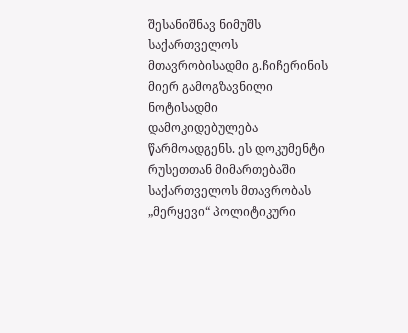შესანიშნავ ნიმუშს საქართველოს მთავრობისადმი გ.ჩიჩერინის მიერ გამოგზავნილი ნოტისადმი დამოკიდებულება წარმოადგენს. ეს დოკუმენტი რუსეთთან მიმართებაში საქართველოს მთავრობას „მერყევი“ პოლიტიკური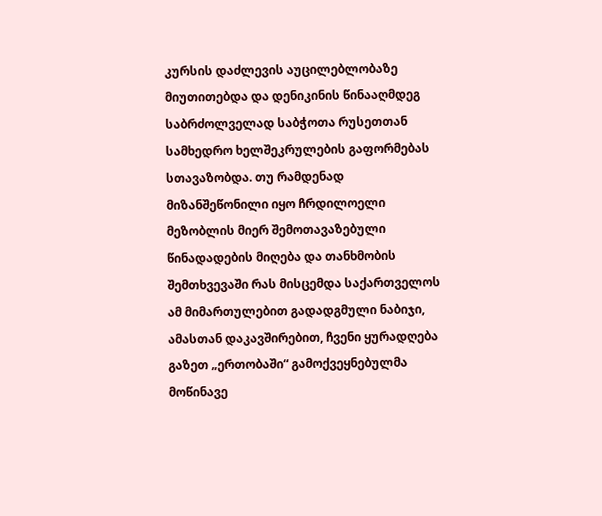კურსის დაძლევის აუცილებლობაზე მიუთითებდა და დენიკინის წინააღმდეგ საბრძოლველად საბჭოთა რუსეთთან სამხედრო ხელშეკრულების გაფორმებას სთავაზობდა. თუ რამდენად მიზანშეწონილი იყო ჩრდილოელი მეზობლის მიერ შემოთავაზებული წინადადების მიღება და თანხმობის შემთხვევაში რას მისცემდა საქართველოს ამ მიმართულებით გადადგმული ნაბიჯი, ამასთან დაკავშირებით, ჩვენი ყურადღება გაზეთ „ერთობაში“ გამოქვეყნებულმა მოწინავე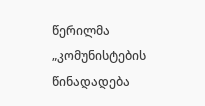წერილმა „კომუნისტების წინადადება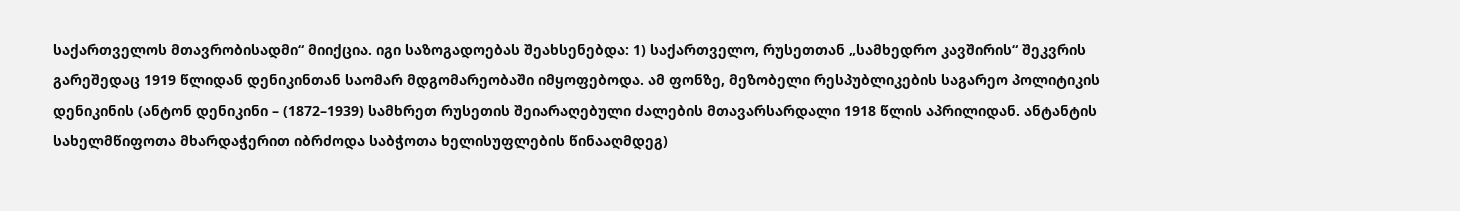საქართველოს მთავრობისადმი“ მიიქცია. იგი საზოგადოებას შეახსენებდა: 1) საქართველო, რუსეთთან „სამხედრო კავშირის“ შეკვრის გარეშედაც 1919 წლიდან დენიკინთან საომარ მდგომარეობაში იმყოფებოდა. ამ ფონზე, მეზობელი რესპუბლიკების საგარეო პოლიტიკის დენიკინის (ანტონ დენიკინი – (1872–1939) სამხრეთ რუსეთის შეიარაღებული ძალების მთავარსარდალი 1918 წლის აპრილიდან. ანტანტის სახელმწიფოთა მხარდაჭერით იბრძოდა საბჭოთა ხელისუფლების წინააღმდეგ)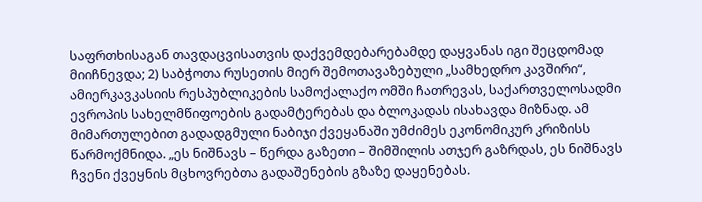საფრთხისაგან თავდაცვისათვის დაქვემდებარებამდე დაყვანას იგი შეცდომად მიიჩნევდა; 2) საბჭოთა რუსეთის მიერ შემოთავაზებული „სამხედრო კავშირი“, ამიერკავკასიის რესპუბლიკების სამოქალაქო ომში ჩათრევას, საქართველოსადმი ევროპის სახელმწიფოების გადამტერებას და ბლოკადას ისახავდა მიზნად. ამ მიმართულებით გადადგმული ნაბიჯი ქვეყანაში უმძიმეს ეკონომიკურ კრიზისს წარმოქმნიდა. „ეს ნიშნავს – წერდა გაზეთი – შიმშილის ათჯერ გაზრდას, ეს ნიშნავს ჩვენი ქვეყნის მცხოვრებთა გადაშენების გზაზე დაყენებას.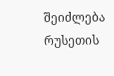შეიძლება რუსეთის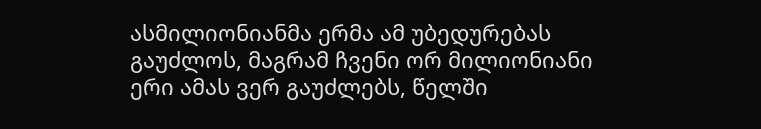ასმილიონიანმა ერმა ამ უბედურებას გაუძლოს, მაგრამ ჩვენი ორ მილიონიანი ერი ამას ვერ გაუძლებს, წელში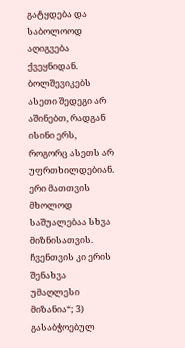გატყდება და საბოლოოდ აღიგვება ქვეყნიდან. ბოლშევიკებს ასეთი შედეგი არ აშინებთ, რადგან ისინი ერს, როგორც ასეთს არ უფრთხილდებიან. ერი მათთვის მხოლოდ საშუალებაა სხვა მიზნისათვის. ჩვენთვის კი ერის შენახვა უმაღლესი მიზანია“; 3) გასაბჭოებულ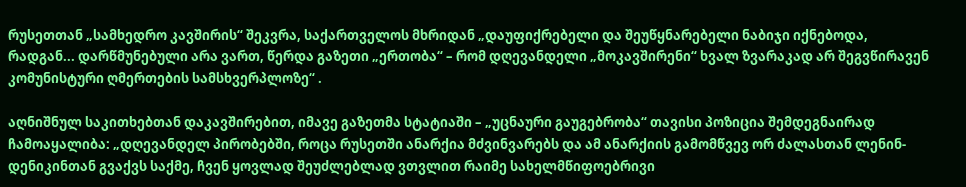რუსეთთან „სამხედრო კავშირის“ შეკვრა, საქართველოს მხრიდან „დაუფიქრებელი და შეუწყნარებელი ნაბიჯი იქნებოდა, რადგან... დარწმუნებული არა ვართ, წერდა გაზეთი „ერთობა“ – რომ დღევანდელი „მოკავშირენი“ ხვალ ზვარაკად არ შეგვწირავენ კომუნისტური ღმერთების სამსხვერპლოზე“ .

აღნიშნულ საკითხებთან დაკავშირებით, იმავე გაზეთმა სტატიაში – „უცნაური გაუგებრობა“ თავისი პოზიცია შემდეგნაირად ჩამოაყალიბა: „დღევანდელ პირობებში, როცა რუსეთში ანარქია მძვინვარებს და ამ ანარქიის გამომწვევ ორ ძალასთან ლენინ-დენიკინთან გვაქვს საქმე, ჩვენ ყოვლად შეუძლებლად ვთვლით რაიმე სახელმწიფოებრივი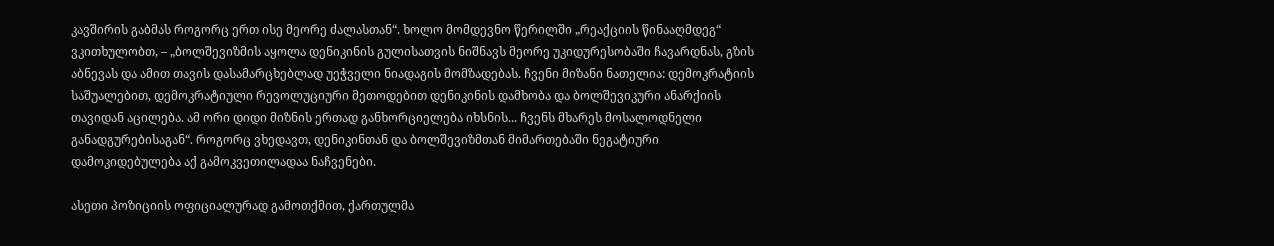კავშირის გაბმას როგორც ერთ ისე მეორე ძალასთან“. ხოლო მომდევნო წერილში „რეაქციის წინააღმდეგ“ ვკითხულობთ, – „ბოლშევიზმის აყოლა დენიკინის გულისათვის ნიშნავს მეორე უკიდურესობაში ჩავარდნას, გზის აბნევას და ამით თავის დასამარცხებლად უეჭველი ნიადაგის მომზადებას. ჩვენი მიზანი ნათელია: დემოკრატიის საშუალებით, დემოკრატიული რევოლუციური მეთოდებით დენიკინის დამხობა და ბოლშევიკური ანარქიის თავიდან აცილება. ამ ორი დიდი მიზნის ერთად განხორციელება იხსნის... ჩვენს მხარეს მოსალოდნელი განადგურებისაგან“. როგორც ვხედავთ, დენიკინთან და ბოლშევიზმთან მიმართებაში ნეგატიური დამოკიდებულება აქ გამოკვეთილადაა ნაჩვენები.

ასეთი პოზიციის ოფიციალურად გამოთქმით, ქართულმა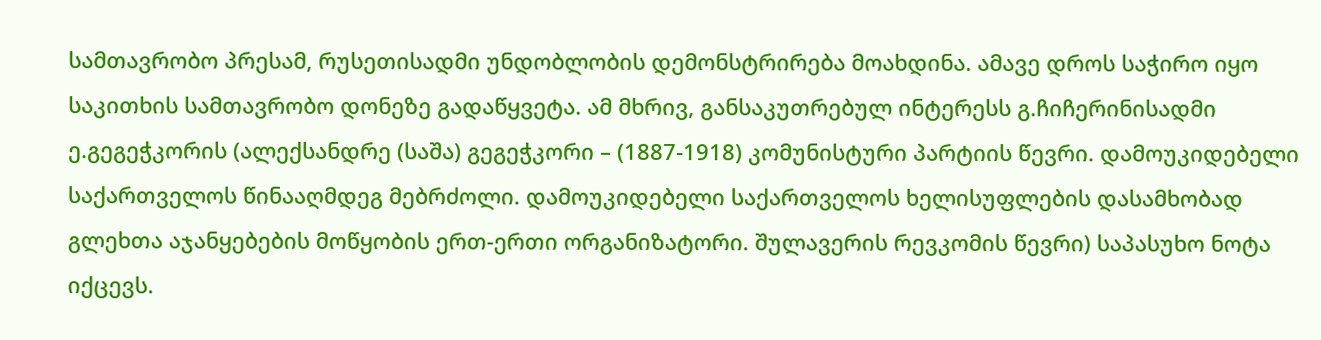სამთავრობო პრესამ, რუსეთისადმი უნდობლობის დემონსტრირება მოახდინა. ამავე დროს საჭირო იყო საკითხის სამთავრობო დონეზე გადაწყვეტა. ამ მხრივ, განსაკუთრებულ ინტერესს გ.ჩიჩერინისადმი ე.გეგეჭკორის (ალექსანდრე (საშა) გეგეჭკორი – (1887-1918) კომუნისტური პარტიის წევრი. დამოუკიდებელი საქართველოს წინააღმდეგ მებრძოლი. დამოუკიდებელი საქართველოს ხელისუფლების დასამხობად გლეხთა აჯანყებების მოწყობის ერთ-ერთი ორგანიზატორი. შულავერის რევკომის წევრი) საპასუხო ნოტა იქცევს.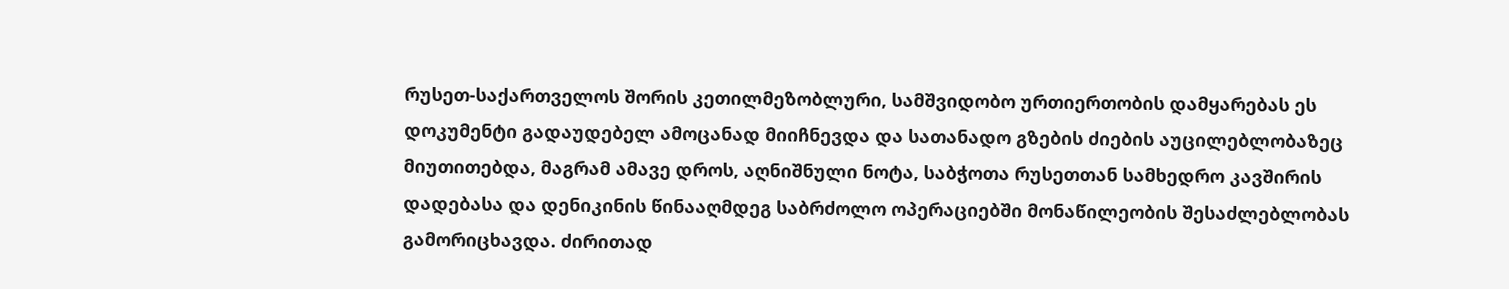რუსეთ-საქართველოს შორის კეთილმეზობლური, სამშვიდობო ურთიერთობის დამყარებას ეს დოკუმენტი გადაუდებელ ამოცანად მიიჩნევდა და სათანადო გზების ძიების აუცილებლობაზეც მიუთითებდა, მაგრამ ამავე დროს, აღნიშნული ნოტა, საბჭოთა რუსეთთან სამხედრო კავშირის დადებასა და დენიკინის წინააღმდეგ საბრძოლო ოპერაციებში მონაწილეობის შესაძლებლობას გამორიცხავდა. ძირითად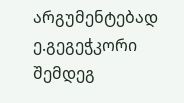არგუმენტებად ე.გეგეჭკორი შემდეგ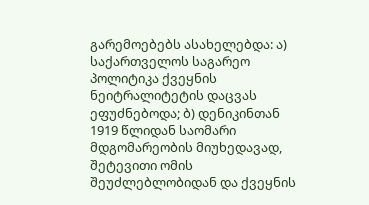გარემოებებს ასახელებდა: ა) საქართველოს საგარეო პოლიტიკა ქვეყნის ნეიტრალიტეტის დაცვას ეფუძნებოდა; ბ) დენიკინთან 1919 წლიდან საომარი მდგომარეობის მიუხედავად, შეტევითი ომის შეუძლებლობიდან და ქვეყნის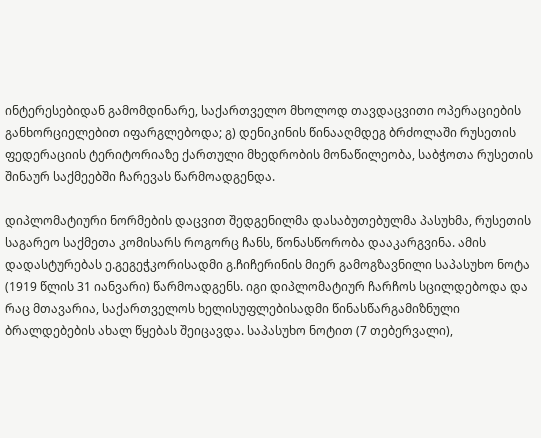ინტერესებიდან გამომდინარე, საქართველო მხოლოდ თავდაცვითი ოპერაციების განხორციელებით იფარგლებოდა; გ) დენიკინის წინააღმდეგ ბრძოლაში რუსეთის ფედერაციის ტერიტორიაზე ქართული მხედრობის მონაწილეობა, საბჭოთა რუსეთის შინაურ საქმეებში ჩარევას წარმოადგენდა.

დიპლომატიური ნორმების დაცვით შედგენილმა დასაბუთებულმა პასუხმა, რუსეთის საგარეო საქმეთა კომისარს როგორც ჩანს, წონასწორობა დააკარგვინა. ამის დადასტურებას ე.გეგეჭკორისადმი გ.ჩიჩერინის მიერ გამოგზავნილი საპასუხო ნოტა (1919 წლის 31 იანვარი) წარმოადგენს. იგი დიპლომატიურ ჩარჩოს სცილდებოდა და რაც მთავარია, საქართველოს ხელისუფლებისადმი წინასწარგამიზნული ბრალდებების ახალ წყებას შეიცავდა. საპასუხო ნოტით (7 თებერვალი),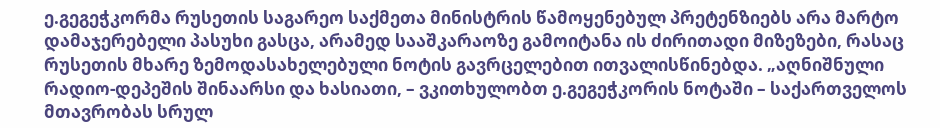ე.გეგეჭკორმა რუსეთის საგარეო საქმეთა მინისტრის წამოყენებულ პრეტენზიებს არა მარტო დამაჯერებელი პასუხი გასცა, არამედ სააშკარაოზე გამოიტანა ის ძირითადი მიზეზები, რასაც რუსეთის მხარე ზემოდასახელებული ნოტის გავრცელებით ითვალისწინებდა. „აღნიშნული რადიო-დეპეშის შინაარსი და ხასიათი, – ვკითხულობთ ე.გეგეჭკორის ნოტაში – საქართველოს მთავრობას სრულ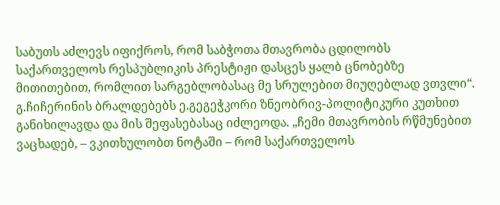საბუთს აძლევს იფიქროს, რომ საბჭოთა მთავრობა ცდილობს საქართველოს რესპუბლიკის პრესტიჟი დასცეს ყალბ ცნობებზე მითითებით, რომლით სარგებლობასაც მე სრულებით მიუღებლად ვთვლი“. გ.ჩიჩერინის ბრალდებებს ე.გეგეჭკორი ზნეობრივ-პოლიტიკური კუთხით განიხილავდა და მის შეფასებასაც იძლეოდა. „ჩემი მთავრობის რწმუნებით ვაცხადებ, – ვკითხულობთ ნოტაში – რომ საქართველოს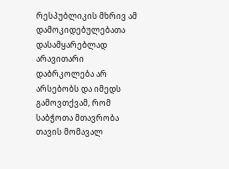რესპუბლიკის მხრივ ამ დამოკიდებულებათა დასამყარებლად არავითარი დაბრკოლება არ არსებობს და იმედს გამოვთქვამ, რომ საბჭოთა მთავრობა თავის მომავალ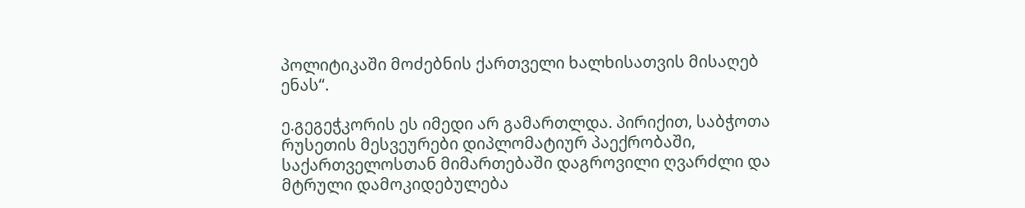პოლიტიკაში მოძებნის ქართველი ხალხისათვის მისაღებ ენას“.

ე.გეგეჭკორის ეს იმედი არ გამართლდა. პირიქით, საბჭოთა რუსეთის მესვეურები დიპლომატიურ პაექრობაში, საქართველოსთან მიმართებაში დაგროვილი ღვარძლი და მტრული დამოკიდებულება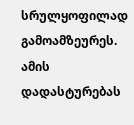სრულყოფილად გამოამზეურეს. ამის დადასტურებას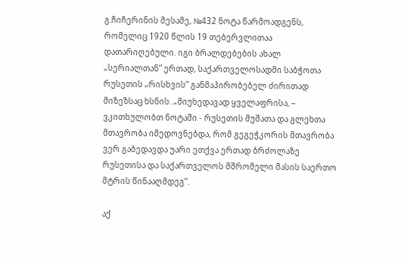გ.ჩიჩერინის მესამე, №432 ნოტა წარმოადგენს, რომელიც 1920 წლის 19 თებერვლითაა დათარიღებული. იგი ბრალდებების ახალ „სერიალთან“ ერთად, საქართველოსადმი საბჭოთა რუსეთის „რისხვის“ განმაპირობებელ ძირითად მიზეზსაც ხსნის. „მიუხედავად ყველაფრისა, – ვკითხულობთ ნოტაში - რუსეთის მუშათა და გლეხთა მთავრობა იმედოვნებდა, რომ გეგეჭკორის მთავრობა ვერ გაბედავდა უარი ეთქვა ერთად ბრძოლაზე რუსეთისა და საქართველოს მშრომელი მასის საერთო მტრის წინააღმდეგ“.

აქ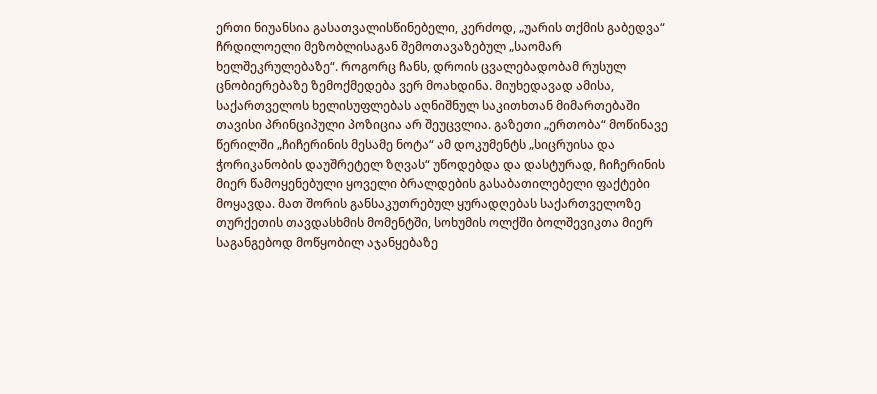ერთი ნიუანსია გასათვალისწინებელი, კერძოდ, „უარის თქმის გაბედვა“ ჩრდილოელი მეზობლისაგან შემოთავაზებულ „საომარ ხელშეკრულებაზე“. როგორც ჩანს, დროის ცვალებადობამ რუსულ ცნობიერებაზე ზემოქმედება ვერ მოახდინა. მიუხედავად ამისა, საქართველოს ხელისუფლებას აღნიშნულ საკითხთან მიმართებაში თავისი პრინციპული პოზიცია არ შეუცვლია. გაზეთი „ერთობა“ მოწინავე წერილში „ჩიჩერინის მესამე ნოტა“ ამ დოკუმენტს „სიცრუისა და ჭორიკანობის დაუშრეტელ ზღვას“ უწოდებდა და დასტურად, ჩიჩერინის მიერ წამოყენებული ყოველი ბრალდების გასაბათილებელი ფაქტები მოყავდა. მათ შორის განსაკუთრებულ ყურადღებას საქართველოზე თურქეთის თავდასხმის მომენტში, სოხუმის ოლქში ბოლშევიკთა მიერ საგანგებოდ მოწყობილ აჯანყებაზე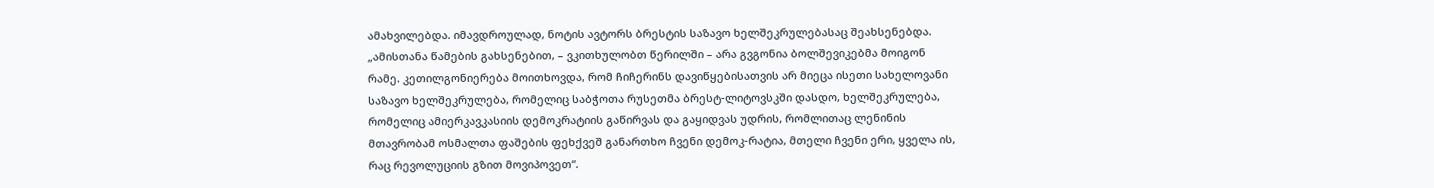ამახვილებდა. იმავდროულად, ნოტის ავტორს ბრესტის საზავო ხელშეკრულებასაც შეახსენებდა. „ამისთანა წამების გახსენებით, – ვკითხულობთ წერილში – არა გვგონია ბოლშევიკებმა მოიგონ რამე. კეთილგონიერება მოითხოვდა, რომ ჩიჩერინს დავიწყებისათვის არ მიეცა ისეთი სახელოვანი საზავო ხელშეკრულება, რომელიც საბჭოთა რუსეთმა ბრესტ-ლიტოვსკში დასდო, ხელშეკრულება, რომელიც ამიერკავკასიის დემოკრატიის გაწირვას და გაყიდვას უდრის, რომლითაც ლენინის მთავრობამ ოსმალთა ფაშების ფეხქვეშ განართხო ჩვენი დემოკ-რატია, მთელი ჩვენი ერი, ყველა ის, რაც რევოლუციის გზით მოვიპოვეთ“.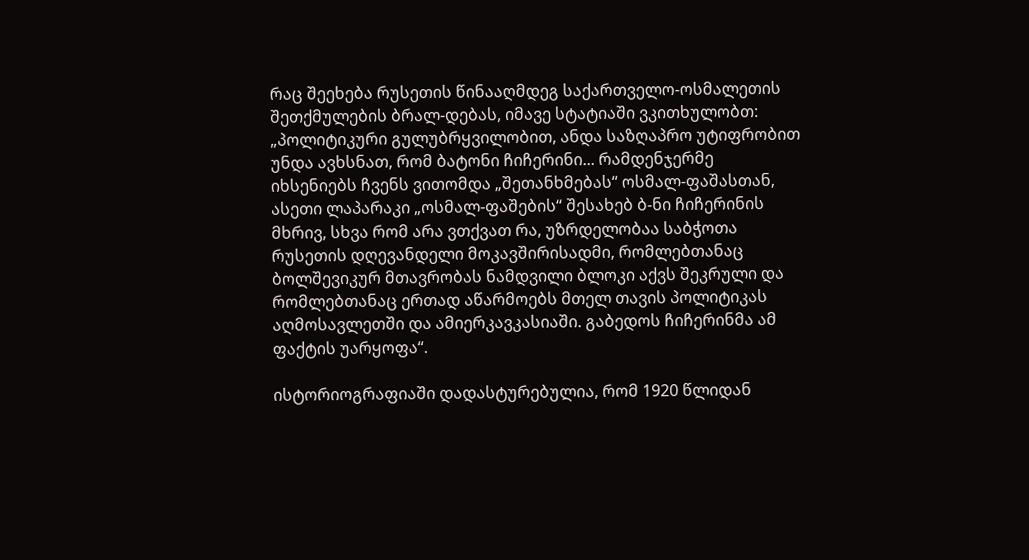რაც შეეხება რუსეთის წინააღმდეგ საქართველო-ოსმალეთის შეთქმულების ბრალ-დებას, იმავე სტატიაში ვკითხულობთ: „პოლიტიკური გულუბრყვილობით, ანდა საზღაპრო უტიფრობით უნდა ავხსნათ, რომ ბატონი ჩიჩერინი... რამდენჯერმე იხსენიებს ჩვენს ვითომდა „შეთანხმებას“ ოსმალ-ფაშასთან, ასეთი ლაპარაკი „ოსმალ-ფაშების“ შესახებ ბ-ნი ჩიჩერინის მხრივ, სხვა რომ არა ვთქვათ რა, უზრდელობაა საბჭოთა რუსეთის დღევანდელი მოკავშირისადმი, რომლებთანაც ბოლშევიკურ მთავრობას ნამდვილი ბლოკი აქვს შეკრული და რომლებთანაც ერთად აწარმოებს მთელ თავის პოლიტიკას აღმოსავლეთში და ამიერკავკასიაში. გაბედოს ჩიჩერინმა ამ ფაქტის უარყოფა“.

ისტორიოგრაფიაში დადასტურებულია, რომ 1920 წლიდან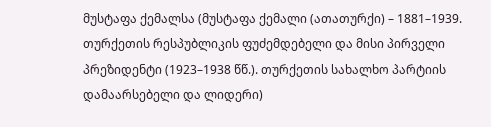მუსტაფა ქემალსა (მუსტაფა ქემალი (ათათურქი) – 1881–1939. თურქეთის რესპუბლიკის ფუძემდებელი და მისი პირველი პრეზიდენტი (1923–1938 წწ.). თურქეთის სახალხო პარტიის დამაარსებელი და ლიდერი)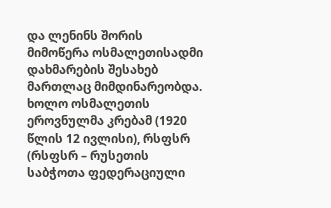და ლენინს შორის მიმოწერა ოსმალეთისადმი დახმარების შესახებ მართლაც მიმდინარეობდა. ხოლო ოსმალეთის ეროვნულმა კრებამ (1920 წლის 12 ივლისი), რსფსრ (რსფსრ – რუსეთის საბჭოთა ფედერაციული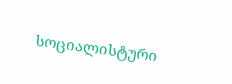სოციალისტური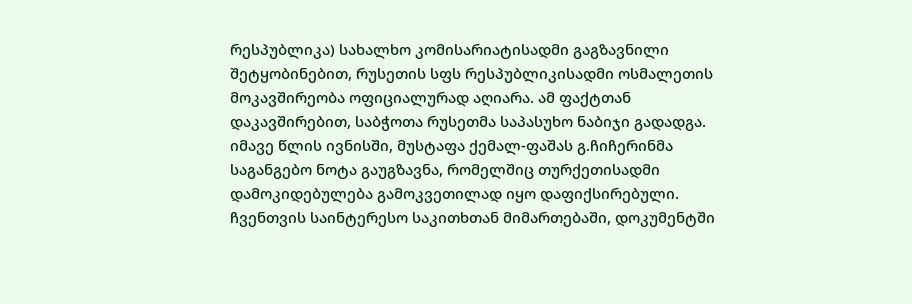რესპუბლიკა) სახალხო კომისარიატისადმი გაგზავნილი შეტყობინებით, რუსეთის სფს რესპუბლიკისადმი ოსმალეთის მოკავშირეობა ოფიციალურად აღიარა. ამ ფაქტთან დაკავშირებით, საბჭოთა რუსეთმა საპასუხო ნაბიჯი გადადგა. იმავე წლის ივნისში, მუსტაფა ქემალ-ფაშას გ.ჩიჩერინმა საგანგებო ნოტა გაუგზავნა, რომელშიც თურქეთისადმი დამოკიდებულება გამოკვეთილად იყო დაფიქსირებული. ჩვენთვის საინტერესო საკითხთან მიმართებაში, დოკუმენტში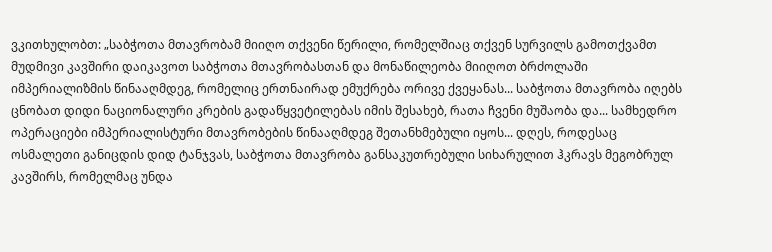ვკითხულობთ: „საბჭოთა მთავრობამ მიიღო თქვენი წერილი, რომელშიაც თქვენ სურვილს გამოთქვამთ მუდმივი კავშირი დაიკავოთ საბჭოთა მთავრობასთან და მონაწილეობა მიიღოთ ბრძოლაში იმპერიალიზმის წინააღმდეგ, რომელიც ერთნაირად ემუქრება ორივე ქვეყანას... საბჭოთა მთავრობა იღებს ცნობათ დიდი ნაციონალური კრების გადაწყვეტილებას იმის შესახებ, რათა ჩვენი მუშაობა და... სამხედრო ოპერაციები იმპერიალისტური მთავრობების წინააღმდეგ შეთანხმებული იყოს... დღეს, როდესაც ოსმალეთი განიცდის დიდ ტანჯვას, საბჭოთა მთავრობა განსაკუთრებული სიხარულით ჰკრავს მეგობრულ კავშირს, რომელმაც უნდა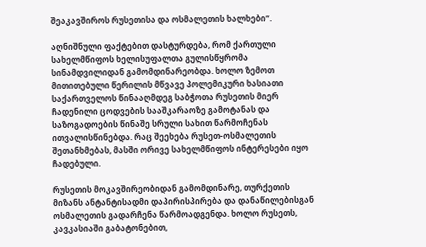შეაკავშიროს რუსეთისა და ოსმალეთის ხალხები“.

აღნიშნული ფაქტებით დასტურდება, რომ ქართული სახელმწიფოს ხელისუფალთა გულისწყრომა სინამდვილიდან გამომდინარეობდა. ხოლო ზემოთ მითითებული წერილის მწვავე პოლემიკური ხასიათი საქართველოს წინააღმდეგ საბჭოთა რუსეთის მიერ ჩადენილი ცოდვების სააშკარაოზე გამოტანას და საზოგადოების წინაშე სრული სახით წარმოჩენას ითვალისწინებდა. რაც შეეხება რუსეთ-ოსმალეთის შეთანხმებას, მასში ორივე სახელმწიფოს ინტერესები იყო ჩადებული.

რუსეთის მოკავშირეობიდან გამომდინარე, თურქეთის მიზანს ანტანტისადმი დაპირისპირება და დანაწილებისგან ოსმალეთის გადარჩენა წარმოადგენდა. ხოლო რუსეთს, კავკასიაში გაბატონებით,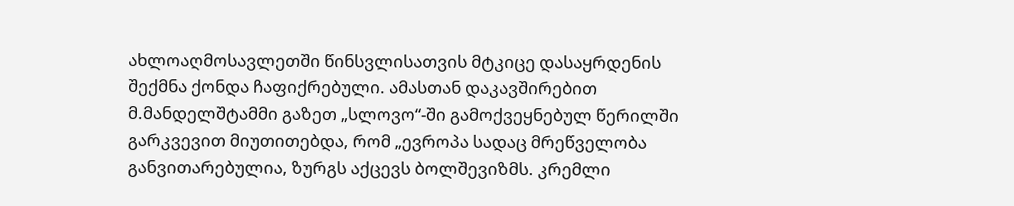ახლოაღმოსავლეთში წინსვლისათვის მტკიცე დასაყრდენის შექმნა ქონდა ჩაფიქრებული. ამასთან დაკავშირებით მ.მანდელშტამმი გაზეთ „სლოვო“-ში გამოქვეყნებულ წერილში გარკვევით მიუთითებდა, რომ „ევროპა სადაც მრეწველობა განვითარებულია, ზურგს აქცევს ბოლშევიზმს. კრემლი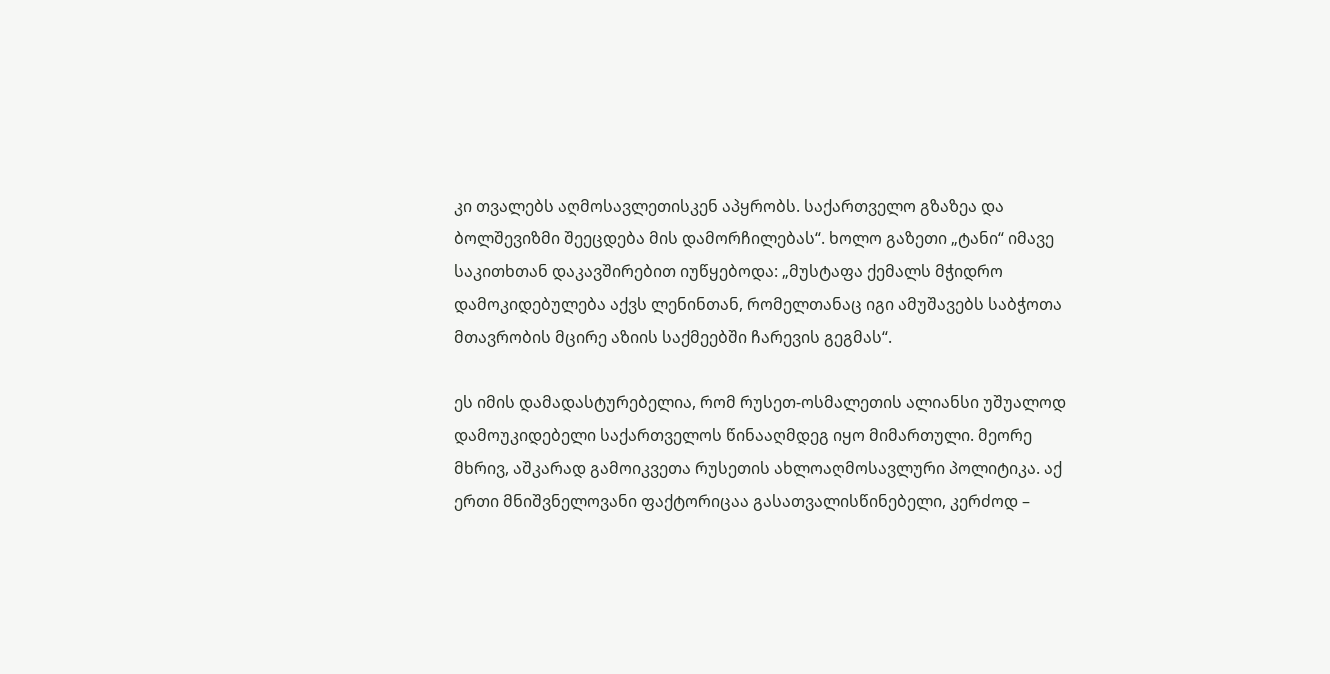კი თვალებს აღმოსავლეთისკენ აპყრობს. საქართველო გზაზეა და ბოლშევიზმი შეეცდება მის დამორჩილებას“. ხოლო გაზეთი „ტანი“ იმავე საკითხთან დაკავშირებით იუწყებოდა: „მუსტაფა ქემალს მჭიდრო დამოკიდებულება აქვს ლენინთან, რომელთანაც იგი ამუშავებს საბჭოთა მთავრობის მცირე აზიის საქმეებში ჩარევის გეგმას“.

ეს იმის დამადასტურებელია, რომ რუსეთ-ოსმალეთის ალიანსი უშუალოდ დამოუკიდებელი საქართველოს წინააღმდეგ იყო მიმართული. მეორე მხრივ, აშკარად გამოიკვეთა რუსეთის ახლოაღმოსავლური პოლიტიკა. აქ ერთი მნიშვნელოვანი ფაქტორიცაა გასათვალისწინებელი, კერძოდ –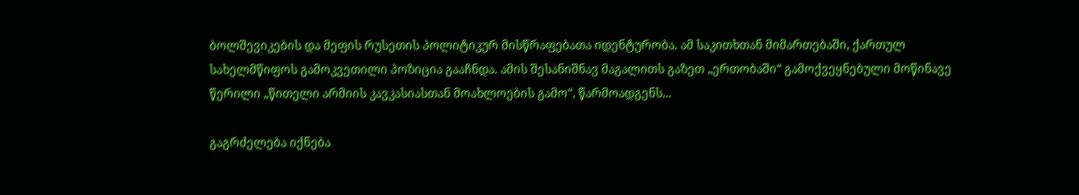ბოლშევიკების და მეფის რუსეთის პოლიტიკურ მისწრაფებათა იდენტურობა. ამ საკითხთან მიმართებაში, ქართულ სახელმწიფოს გამოკვეთილი პოზიცია გააჩნდა. ამის შესანიშნავ მაგალითს გაზეთ „ერთობაში“ გამოქვეყნებული მოწინავე წერილი „წითელი არმიის კავკასიასთან მოახლოების გამო“, წარმოადგენს...

გაგრძელება იქნება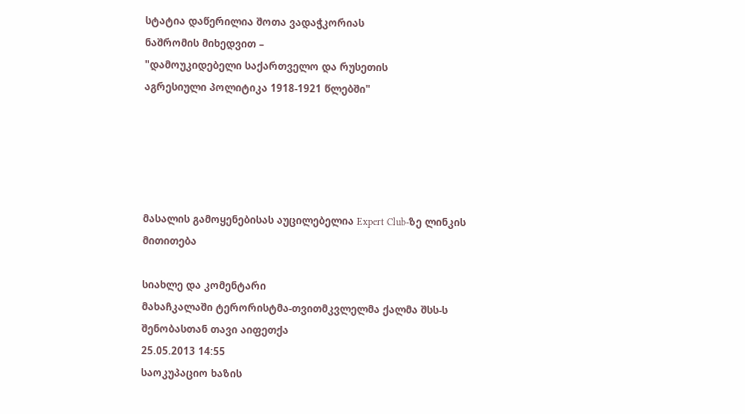სტატია დაწერილია შოთა ვადაჭკორიას
ნაშრომის მიხედვით –
"დამოუკიდებელი საქართველო და რუსეთის
აგრესიული პოლიტიკა 1918-1921 წლებში"





მასალის გამოყენებისას აუცილებელია Expert Club-ზე ლინკის მითითება

სიახლე და კომენტარი
მახაჩკალაში ტერორისტმა-თვითმკვლელმა ქალმა შსს-ს შენობასთან თავი აიფეთქა
25.05.2013 14:55
საოკუპაციო ხაზის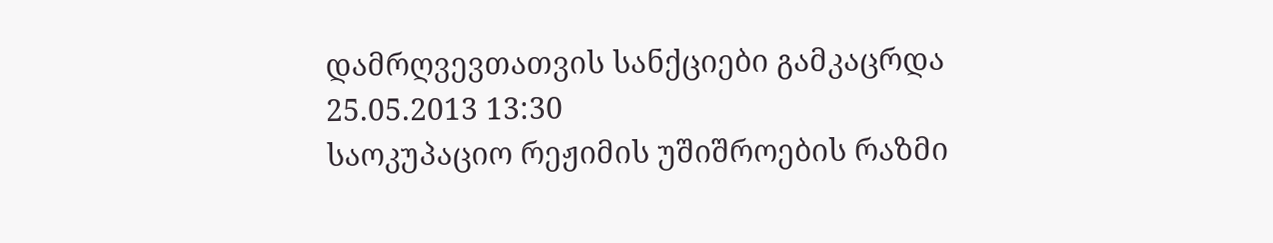დამრღვევთათვის სანქციები გამკაცრდა
25.05.2013 13:30
საოკუპაციო რეჟიმის უშიშროების რაზმი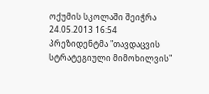ოქუმის სკოლაში შეიჭრა
24.05.2013 16:54
პრეზიდენტმა "თავდაცვის სტრატეგიული მიმოხილვის"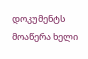დოკუმენტს მოაწერა ხელი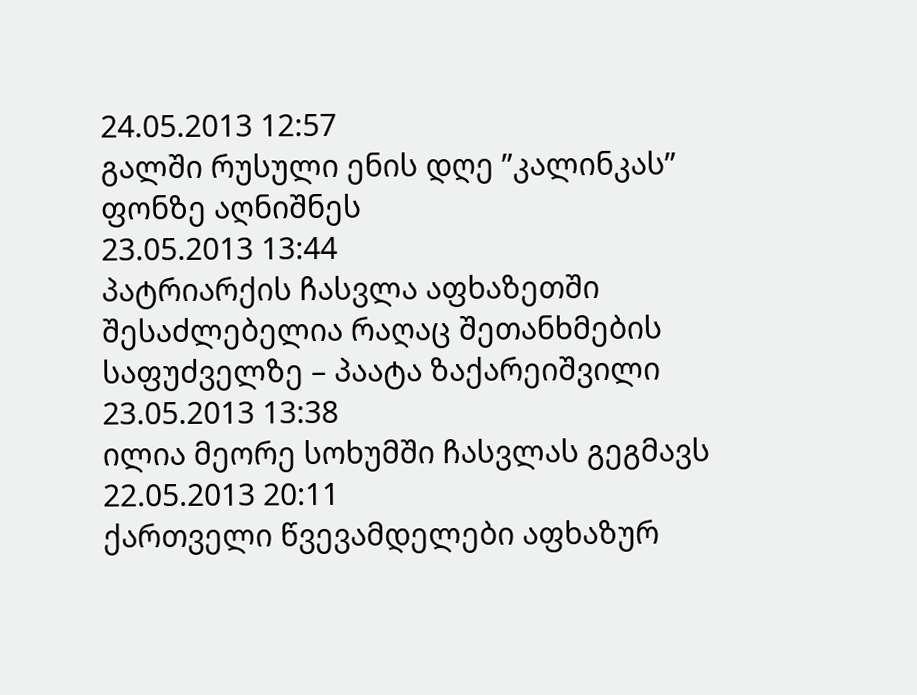24.05.2013 12:57
გალში რუსული ენის დღე ”კალინკას” ფონზე აღნიშნეს
23.05.2013 13:44
პატრიარქის ჩასვლა აფხაზეთში შესაძლებელია რაღაც შეთანხმების საფუძველზე – პაატა ზაქარეიშვილი
23.05.2013 13:38
ილია მეორე სოხუმში ჩასვლას გეგმავს
22.05.2013 20:11
ქართველი წვევამდელები აფხაზურ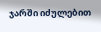ჯარში იძულებით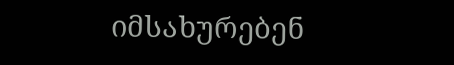იმსახურებენ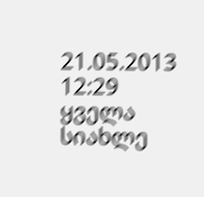21.05.2013 12:29
ყველა სიახლე